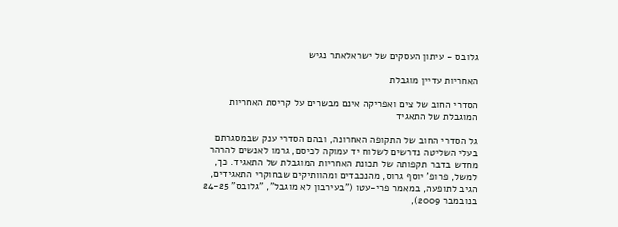גלובס - עיתון העסקים של ישראלאתר נגיש

האחריות עדיין מוגבלת

הסדרי החוב של צים ואפריקה אינם מבשרים על קריסת האחריות המוגבלת של התאגיד

גל הסדרי החוב של התקופה האחרונה, ובהם הסדרי ענק שבמסגרתם בעלי השליטה נדרשים לשלוח יד עמוקה לכיסם, גרמו לאנשים להרהר מחדש בדבר תקפותה של תכונת האחריות המוגבלת של התאגיד. כך, למשל, פרופ' יוסף גרוס, מהנכבדים ומהוותיקים שבחוקרי התאגידים, הגיב לתופעה, במאמר פרי-עטו ("בעירבון לא מוגבל", "גלובס" 24-25 בנובמבר 2009),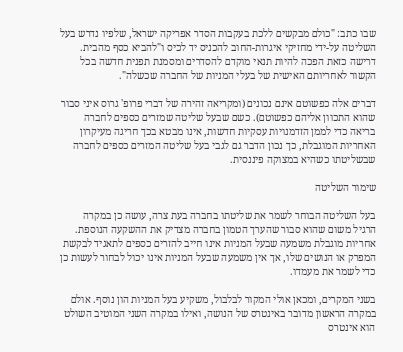שבו כתב: "כולם מבקשים ללכת בעקבות הסדר אפריקה ישראל, שלפיו נדרש בעל השליטה על-ידי מחזיקי איגרות-החוב להכניס יד לכיס ו"להביא כסף מהבית. דרישה כזאת הפכה להיות תנאי מוקדם להסדרים ומסמנת תפנית חדשה בכל הקשור לאחריותם האישית של בעלי המניות של החברה שכשלה".

דברים אלה כפשוטם אינם נכונים (ומקריאה זהירה של דברי פרופ' גרוס איני סבור שהוא התכוון אליהם כפשוטם). כשם שבעל שליטה שמזרים כספים לחברה בריאה כדי לממן הזדמנויות עסקיות חדשות, אינו מבטא בכך חריגה מעיקרון האחריות המוגבלת, כך נכון הדבר גם לגבי בעל שליטה המזרים כספים לחברה שבשליטתו כשהיא במצוקה פיננסית.

שימור השליטה

בעל השליטה הבוחר לשמר את שליטתו בחברה בעת צרה, עושה כן במקרה הרגיל משום שהוא סבור שהערך הטמון בחברה מצדיק את ההשקעה הנוספת. אחריות מוגבלת משמעה שבעל המניות אינו חייב להזרים כספים לתאגיד לבקשת המפרק או הנושים שלו, אך אין משמעה שבעל המניות אינו יכול לבחור לעשות כן כדי לשמר את מעמדו.

בשני המקרים, ומכאן אולי המקור לבלבול, משקיע בעל המניות הון נוסף. אולם במקרה הראשון מדובר באינטרס של הנושה, ואילו במקרה השני המוטיב השולט הוא אינטרס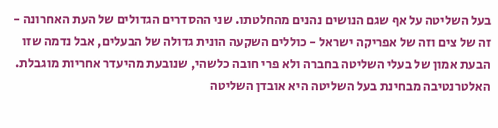בעל השליטה על אף שגם הנושים נהנים מהחלטתו. שני ההסדרים הגדולים של העת האחרונה - זה של צים וזה של אפריקה ישראל - כוללים השקעה הונית גדולה של הבעלים, אבל נדמה שזו הבעת אמון של בעלי השליטה בחברה ולא פרי חובה כלשהי, שנובעת מהיעדר אחריות מוגבלת. האלטרנטיבה מבחינת בעל השליטה היא אובדן השליטה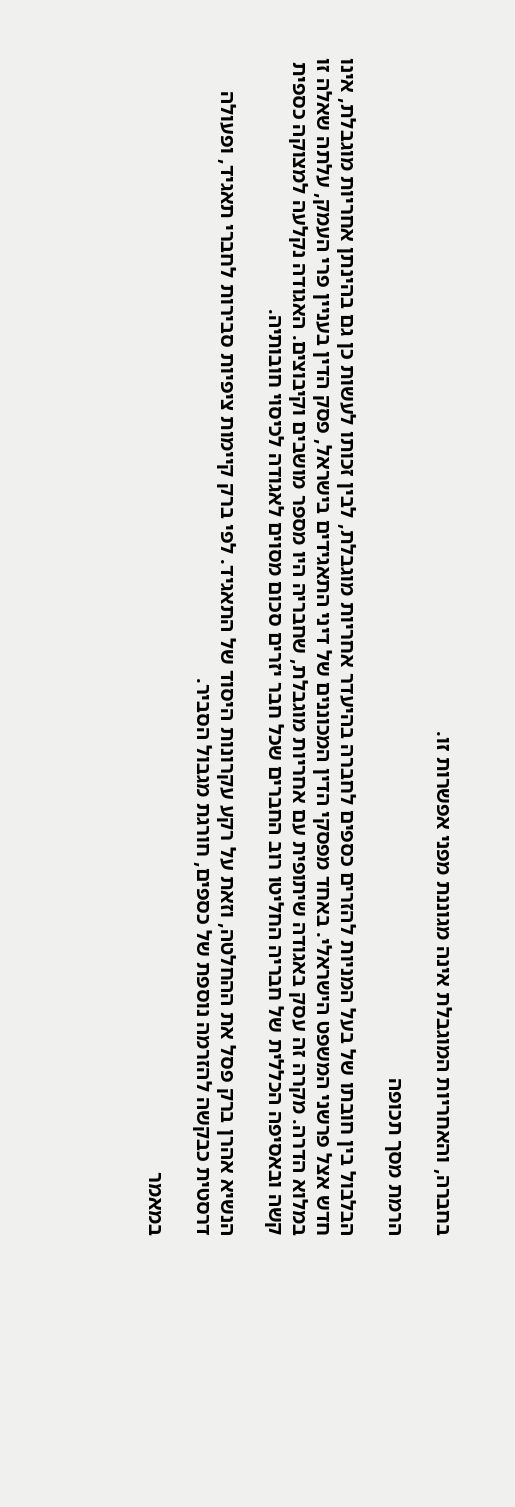בחברה, והאחריות המוגבלת אינה מגוננת מפני אפשרות זו.

הרמת מסך תכופה

הבלבול בין חובתו של בעל המניות להזרים כספים לחברה בהיעדר אחריות מוגבלת, לבין זכותו לעשות כן גם בהינתן אחריות מוגבלת, אינו חדש אצל פרשני המשפט הישראלי. באחד מפסקי הדין המכוננים של דיני התאגידים בישראל, פסק הדין בעניין פרי העמק, עלתה שאלה זו במלוא הדרה. מקרה זה עסק באגודה שיתופית עם אחריות מוגבלת, שחבריה היו מספר מושבים וקיבוצים. האגודה נקלעה למצוקה כספית קשה ובאסיפה הכללית של חבריה החליטו רוב החברים שכל חבר יזרים סכום מסוים לאגודה לכיסוי חובותיה.

הנשיא אהרן ברק פסל את ההחלטה, וזאת על רקע עקרונות היסוד של התאגיד. לפי ברק קיימות ציפיות סבירות לחברי תאגיד, ופעולה דרסטית כבקשה להזרמה נוספת של כספים, חורגת מגבול הסביר.

במאמר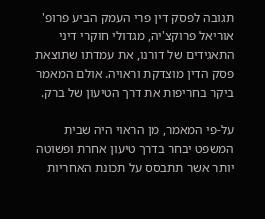תגובה לפסק דין פרי העמק הביע פרופ' אוריאל פרוקצ'יה, מגדולי חוקרי דיני התאגידים של דורנו, את עמדתו שתוצאת פסק הדין מוצדקת וראויה. אולם המאמר ביקר בחריפות את דרך הטיעון של ברק.

על-פי המאמר, מן הראוי היה שבית המשפט יבחר בדרך טיעון אחרת ופשוטה יותר אשר תתבסס על תכונת האחריות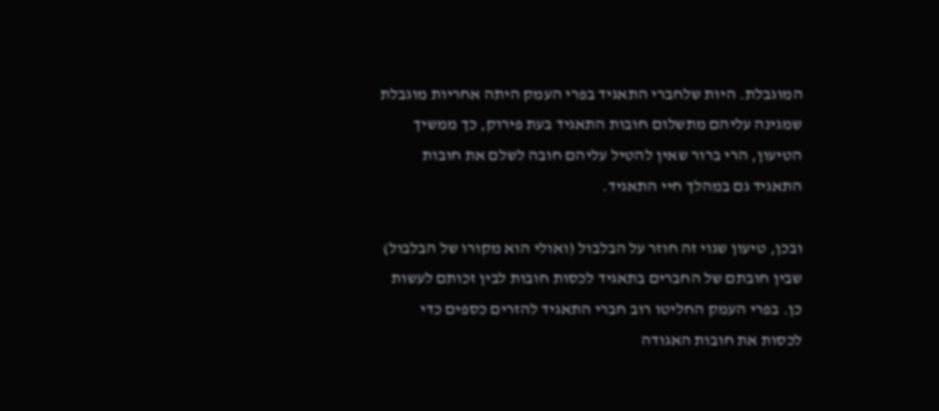המוגבלת. היות שלחברי התאגיד בפרי העמק היתה אחריות מוגבלת שמגינה עליהם מתשלום חובות התאגיד בעת פירוק, כך ממשיך הטיעון, הרי ברור שאין להטיל עליהם חובה לשלם את חובות התאגיד גם במהלך חיי התאגיד.

ובכן, טיעון שגוי זה חוזר על הבלבול (ואולי הוא מקורו של הבלבול) שבין חובתם של החברים בתאגיד לכסות חובות לבין זכותם לעשות כן. בפרי העמק החליטו רוב חברי התאגיד להזרים כספים כדי לכסות את חובות האגודה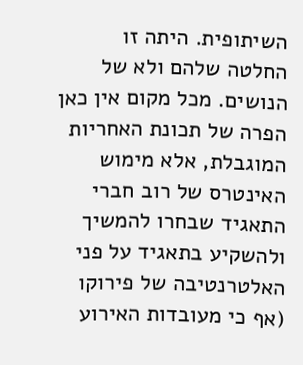השיתופית. היתה זו החלטה שלהם ולא של הנושים. מכל מקום אין כאן הפרה של תכונת האחריות המוגבלת, אלא מימוש האינטרס של רוב חברי התאגיד שבחרו להמשיך ולהשקיע בתאגיד על פני האלטרנטיבה של פירוקו (אף כי מעובדות האירוע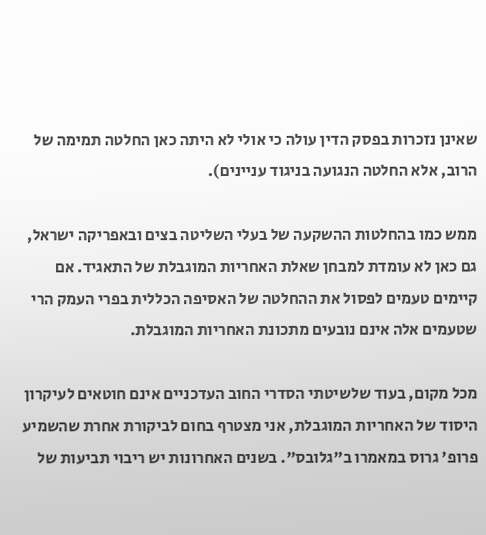שאינן נזכרות בפסק הדין עולה כי אולי לא היתה כאן החלטה תמימה של הרוב, אלא החלטה הנגועה בניגוד עניינים).

ממש כמו בהחלטות ההשקעה של בעלי השליטה בצים ובאפריקה ישראל, גם כאן לא עומדת למבחן שאלת האחריות המוגבלת של התאגיד. אם קיימים טעמים לפסול את ההחלטה של האסיפה הכללית בפרי העמק הרי שטעמים אלה אינם נובעים מתכונת האחריות המוגבלת.

מכל מקום, בעוד שלשיטתי הסדרי החוב העדכניים אינם חוטאים לעיקרון היסוד של האחריות המוגבלת, אני מצטרף בחום לביקורת אחרת שהשמיע פרופ' גרוס במאמרו ב"גלובס". בשנים האחרונות יש ריבוי תביעות של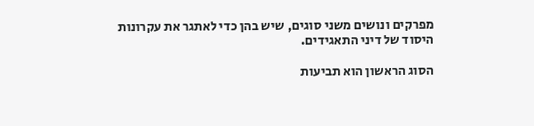מפרקים ונושים משני סוגים, שיש בהן כדי לאתגר את עקרונות היסוד של דיני התאגידים.

הסוג הראשון הוא תביעות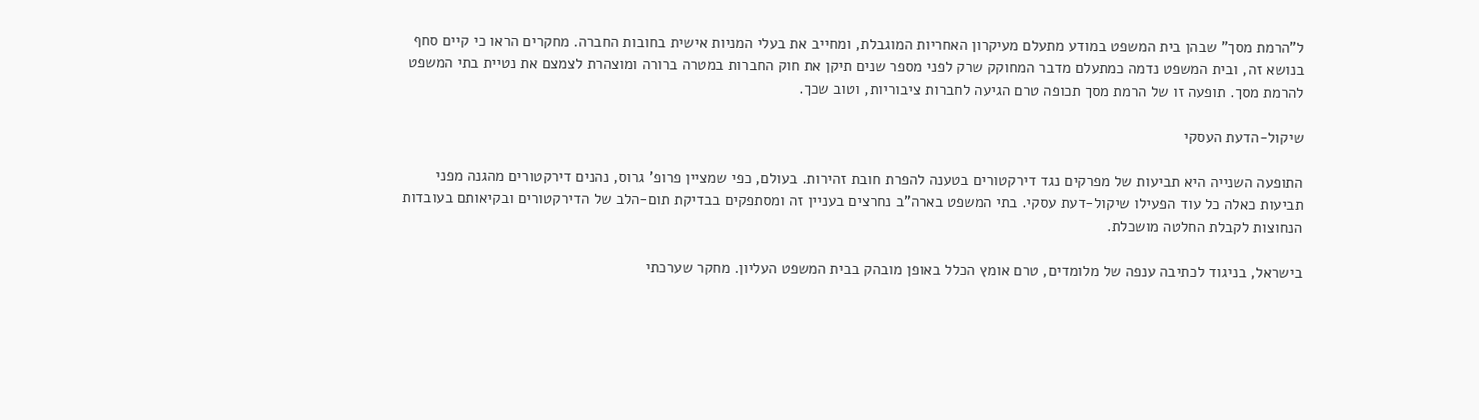ל"הרמת מסך" שבהן בית המשפט במודע מתעלם מעיקרון האחריות המוגבלת, ומחייב את בעלי המניות אישית בחובות החברה. מחקרים הראו כי קיים סחף בנושא זה, ובית המשפט נדמה כמתעלם מדבר המחוקק שרק לפני מספר שנים תיקן את חוק החברות במטרה ברורה ומוצהרת לצמצם את נטיית בתי המשפט להרמת מסך. תופעה זו של הרמת מסך תכופה טרם הגיעה לחברות ציבוריות, וטוב שכך.

שיקול-הדעת העסקי

התופעה השנייה היא תביעות של מפרקים נגד דירקטורים בטענה להפרת חובת זהירות. בעולם, כפי שמציין פרופ' גרוס, נהנים דירקטורים מהגנה מפני תביעות כאלה כל עוד הפעילו שיקול-דעת עסקי. בתי המשפט בארה"ב נחרצים בעניין זה ומסתפקים בבדיקת תום-הלב של הדירקטורים ובקיאותם בעובדות הנחוצות לקבלת החלטה מושכלת.

בישראל, בניגוד לכתיבה ענפה של מלומדים, טרם אומץ הכלל באופן מובהק בבית המשפט העליון. מחקר שערכתי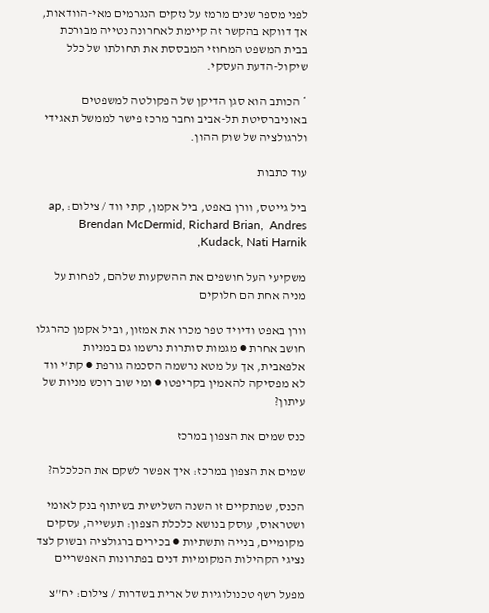לפני מספר שנים מרמז על נזקים הנגרמים מאי-הוודאות, אך דווקא בהקשר זה קיימת לאחרונה נטייה מבורכת בבית המשפט המחוזי המבססת את תחולתו של כלל שיקול-הדעת העסקי.

* הכותב הוא סגן הדיקן של הפקולטה למשפטים באוניברסיטת תל-אביב וחבר מרכז פישר לממשל תאגידי ולרגולציה של שוק ההון.

עוד כתבות

ביל גייטס, וורן באפט, ביל אקמן, קתי ווד / צילום: ap, Brendan McDermid, Richard Brian,  Andres Kudack, Nati Harnik,

משקיעי העל חושפים את ההשקעות שלהם, לפחות על מניה אחת הם חלוקים

וורן באפט ודיויד טפר מכרו את אמזון, וביל אקמן כהרגלו חושב אחרת ● מגמות סותרות נרשמו גם במניות אלפאבית, אך על מטא נרשמה הסכמה גורפת ● קת'י ווד לא מפסיקה להאמין בקריפטו ● ומי שוב רוכש מניות של עיתון?

כנס שמים את הצפון במרכז

שמים את הצפון במרכז: איך אפשר לשקם את הכלכלה?

הכנס, שמתקיים זו השנה השלישית בשיתוף בנק לאומי ושטראוס, עוסק בנושא כלכלת הצפון: תעשייה, עסקים מקומיים, בנייה ותשתיות ● בכירים ברגולציה ובשוק לצד נציגי הקהילות המקומיות דנים בפתרונות האפשריים

מפעל רשף טכנולוגיות של ארית בשדרות / צילום: יח''צ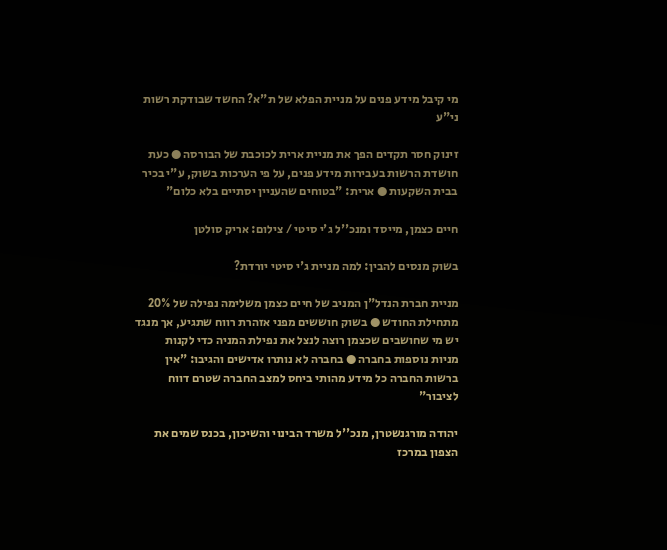מי קיבל מידע פנים על מניית הפלא של ת"א? החשד שבודקת רשות ני"ע

זינוק חסר תקדים הפך את מניית ארית לכוכבת של הבורסה ● כעת חושדת הרשות בעבירות מידע פנים, על פי הערכות בשוק, ע"י בכיר בבית השקעות ● ארית: "בטוחים שהעניין יסתיים בלא כלום"

חיים כצמן, מייסד ומנכ''ל ג'י סיטי / צילום: אריק סולטן

בשוק מנסים להבין: למה מניית ג'י סיטי יורדת?

מניית חברת הנדל"ן המניב של חיים כצמן משלימה נפילה של 20% מתחילת החודש ● בשוק חוששים מפני אזהרת רווח שתגיע, אך מנגד יש מי שחושבים שכצמן רוצה לנצל את נפילת המניה כדי לקנות מניות נוספות בחברה ● בחברה לא נותרו אדישים והגיבו: "אין ברשות החברה כל מידע מהותי ביחס למצב החברה שטרם דווח לציבור"

יהודה מורגנשטרן, מנכ''ל משרד הבינוי והשיכון, בכנס שמים את הצפון במרכז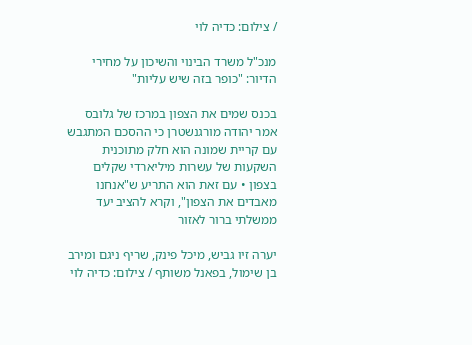/ צילום: כדיה לוי

מנכ"ל משרד הבינוי והשיכון על מחירי הדיור: "כופר בזה שיש עליות"

בכנס שמים את הצפון במרכז של גלובס אמר יהודה מורגנשטרן כי ההסכם המתגבש עם קריית שמונה הוא חלק מתוכנית השקעות של עשרות מיליארדי שקלים בצפון • עם זאת הוא התריע ש"אנחנו מאבדים את הצפון", וקרא להציב יעד ממשלתי ברור לאזור

יערה זיו גביש, מיכל פינק, שריף ניגם ומירב בן שימול, בפאנל משותף / צילום: כדיה לוי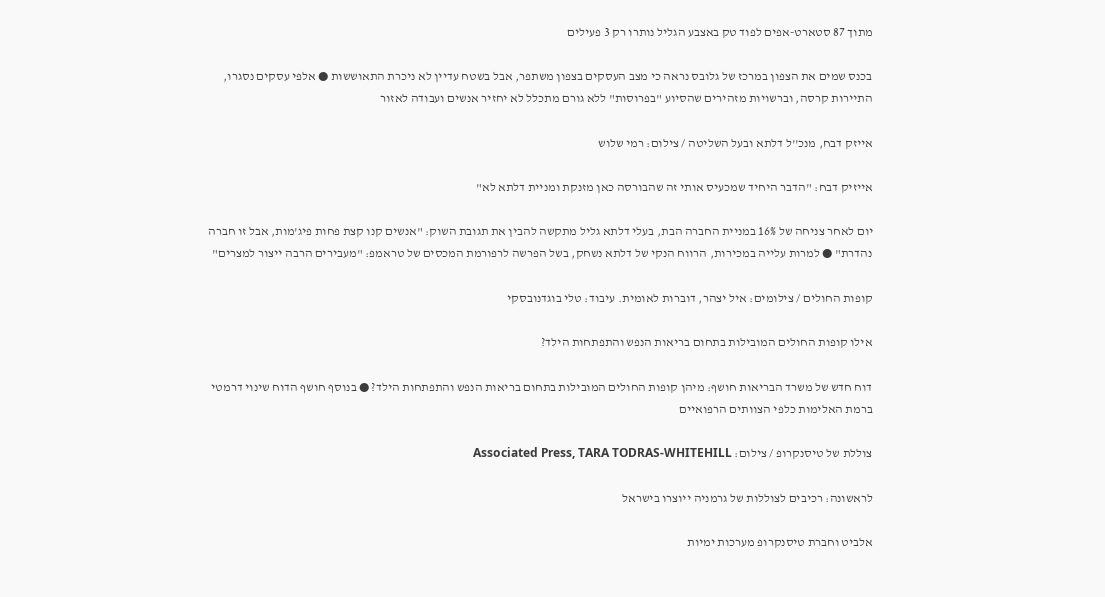מתוך 87 סטארט-אפים לפוד טק באצבע הגליל נותרו רק 3 פעילים

בכנס שמים את הצפון במרכז של גלובס נראה כי מצב העסקים בצפון משתפר, אבל בשטח עדיין לא ניכרת התאוששות ● אלפי עסקים נסגרו, התיירות קרסה, וברשויות מזהירים שהסיוע "בפרוסות" ללא גורם מתכלל לא יחזיר אנשים ועבודה לאזור

אייזק דבח, מנכ''ל דלתא ובעל השליטה / צילום: רמי שלוש

אייזיק דבח: "הדבר היחיד שמכעיס אותי זה שהבורסה כאן מזנקת ומניית דלתא לא"

יום לאחר צניחה של 16% במניית החברה הבת, בעלי דלתא גליל מתקשה להבין את תגובת השוק: "אנשים קנו קצת פחות פיג'מות, אבל זו חברה נהדרת" ● למרות עלייה במכירות, הרווח הנקי של דלתא נשחק, בשל הפרשה לרפורמת המכסים של טראמפ: "מעבירים הרבה ייצור למצרים"

קופות החולים / צילומים: איל יצהר, דוברות לאומית. עיבוד: טלי בוגדנובסקי

אילו קופות החולים המובילות בתחום בריאות הנפש והתפתחות הילד?

דוח חדש של משרד הבריאות חושף: מיהן קופות החולים המובילות בתחום בריאות הנפש והתפתחות הילד? ● בנוסף חושף הדוח שינוי דרמטי ברמת האלימות כלפי הצוותים הרפואיים

צוללת של טיסנקרופ / צילום: Associated Press, TARA TODRAS-WHITEHILL

לראשונה: רכיבים לצוללות של גרמניה ייוצרו בישראל

אלביט וחברת טיסנקרופ מערכות ימיות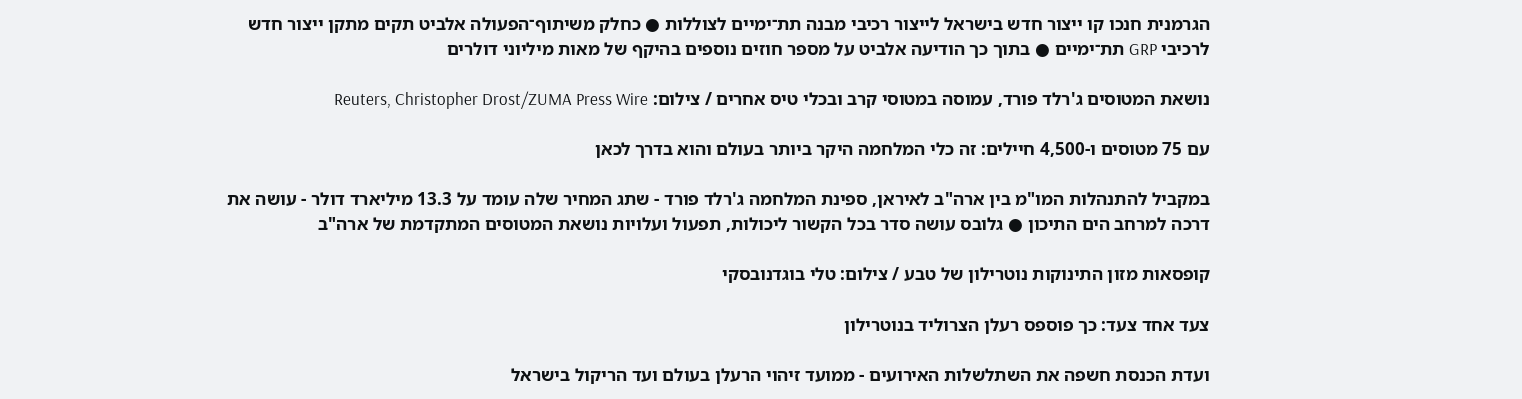הגרמנית חנכו קו ייצור חדש בישראל לייצור רכיבי מבנה תת־ימיים לצוללות ● כחלק משיתוף־הפעולה אלביט תקים מתקן ייצור חדש לרכיבי GRP תת־ימיים ● בתוך כך הודיעה אלביט על מספר חוזים נוספים בהיקף של מאות מיליוני דולרים

נושאת המטוסים ג'רלד פורד, עמוסה במטוסי קרב ובכלי טיס אחרים / צילום: Reuters, Christopher Drost/ZUMA Press Wire

עם 75 מטוסים ו-4,500 חיילים: זה כלי המלחמה היקר ביותר בעולם והוא בדרך לכאן

במקביל להתנהלות המו"מ בין ארה"ב לאיראן, ספינת המלחמה ג'רלד פורד - שתג המחיר שלה עומד על 13.3 מיליארד דולר - עושה את דרכה למרחב הים התיכון ● גלובס עושה סדר בכל הקשור ליכולות, תפעול ועלויות נושאת המטוסים המתקדמת של ארה"ב

קופסאות מזון התינוקות נוטרילון של טבע / צילום: טלי בוגדנובסקי

צעד אחד צעד: כך פוספס רעלן הצרוליד בנוטרילון

ועדת הכנסת חשפה את השתלשלות האירועים - ממועד זיהוי הרעלן בעולם ועד הריקול בישראל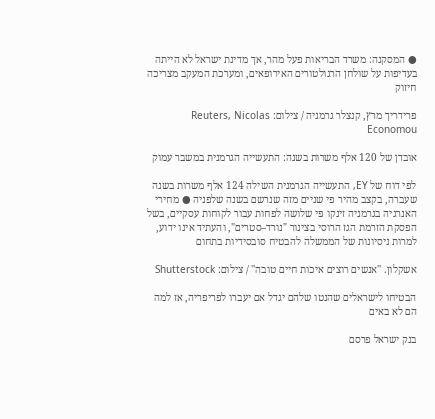● המסקנה: משרד הבריאות פעל מהר, אך מדינת ישראל לא הייתה בעדיפות על שולחן הרגולטורים האירופאים, ומערכת המעקב מצריכה חיזוק

פרידריך מרץ, קנצלר גרמניה / צילום: Reuters, Nicolas Economou

אובדן של 120 אלף משרות בשנה: התעשייה הגרמנית במשבר עמוק

לפי דוח של EY, התעשייה הגרמנית השילה 124 אלף משרות בשנה שעברה, בקצב מהיר פי שניים מזה שנרשם בשנה שלפניה ● מחירי האנרגיה בגרמניה זינקו פי שלושה לפחות עבור לקוחות עסקיים, בשל הפסקת הזרמת הגז הרוסי בצינור "נורד–סטרים", והעתיד אינו ידוע, למרות ניסיונות של הממשלה להבטיח סובסידיות בתחום

אשקלון. ''אנשים רוצים איכות חיים טובה'' / צילום: Shutterstock

הבטיחו לישראלים שהנטו שלהם יגדל אם יעברו לפריפריה, אז למה הם לא באים

בנק ישראל פרסם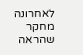לאחרונה מחקר שהראה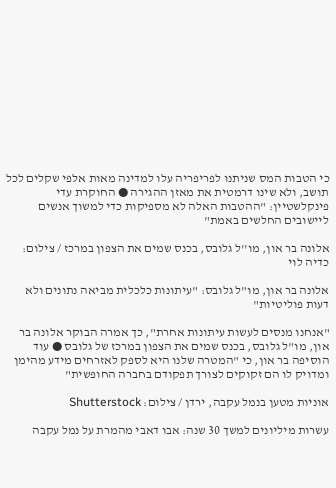כי הטבות המס שניתנו לפריפריה עלו למדינה מאות אלפי שקלים לכל תושב, ולא שינו דרמטית את מאזן ההגירה ● החוקרת עדי פינקלשטיין: "ההטבות האלה לא מספיקות כדי למשוך אנשים ליישובים החלשים באמת"

אלונה בר און, מו''ל גלובס, בכנס שמים את הצפון במרכז / צילום: כדיה לוי

אלונה בר און, מו"ל גלובס: "עיתונות כלכלית מביאה נתונים ולא דעות פוליטיות"

"אנחנו מנסים לעשות עיתונות אחרת", כך אמרה הבוקר אלונה בר און, מו"ל גלובס, בכנס שמים את הצפון במרכז של גלובס ● עוד הוסיפה בר און, כי "המטרה שלנו היא לספק לאזרחים מידע מהימן ומדויק לו הם זקוקים לצורך תפקודם בחברה החופשית"

אוניות מטען בנמל עקבה, ירדן / צילום: Shutterstock

עשרות מיליונים למשך 30 שנה: אבו דאבי מהמרת על נמל עקבה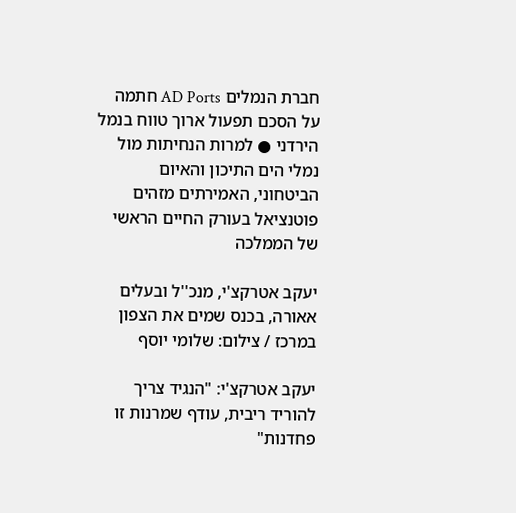חברת הנמלים AD Ports חתמה על הסכם תפעול ארוך טווח בנמל הירדני ● למרות הנחיתות מול נמלי הים התיכון והאיום הביטחוני, האמירתים מזהים פוטנציאל בעורק החיים הראשי של הממלכה

יעקב אטרקצ'י, מנכ''ל ובעלים אאורה, בכנס שמים את הצפון במרכז / צילום: שלומי יוסף

יעקב אטרקצ'י: "הנגיד צריך להוריד ריבית, עודף שמרנות זו פחדנות"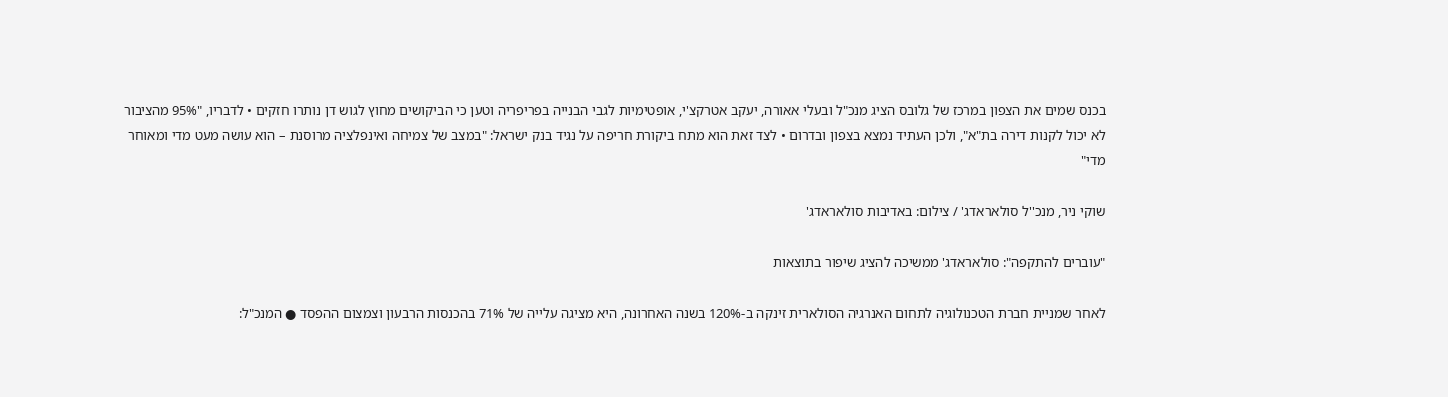בכנס שמים את הצפון במרכז של גלובס הציג מנכ"ל ובעלי אאורה, יעקב אטרקצ'י, אופטימיות לגבי הבנייה בפריפריה וטען כי הביקושים מחוץ לגוש דן נותרו חזקים • לדבריו, "95% מהציבור לא יכול לקנות דירה בת"א", ולכן העתיד נמצא בצפון ובדרום • לצד זאת הוא מתח ביקורת חריפה על נגיד בנק ישראל: "במצב של צמיחה ואינפלציה מרוסנת – הוא עושה מעט מדי ומאוחר מדי"

שוקי ניר, מנכ''ל סולאראדג' / צילום: באדיבות סולאראדג'

"עוברים להתקפה": סולאראדג' ממשיכה להציג שיפור בתוצאות

לאחר שמניית חברת הטכנולוגיה לתחום האנרגיה הסולארית זינקה ב-120% בשנה האחרונה, היא מציגה עלייה של 71% בהכנסות הרבעון וצמצום ההפסד ● המנכ"ל: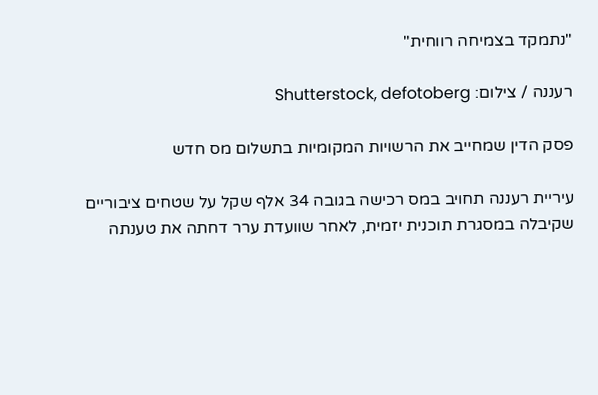"נתמקד בצמיחה רווחית"

רעננה / צילום: Shutterstock, defotoberg

פסק הדין שמחייב את הרשויות המקומיות בתשלום מס חדש

עיריית רעננה תחויב במס רכישה בגובה 34 אלף שקל על שטחים ציבוריים שקיבלה במסגרת תוכנית יזמית, לאחר שוועדת ערר דחתה את טענתה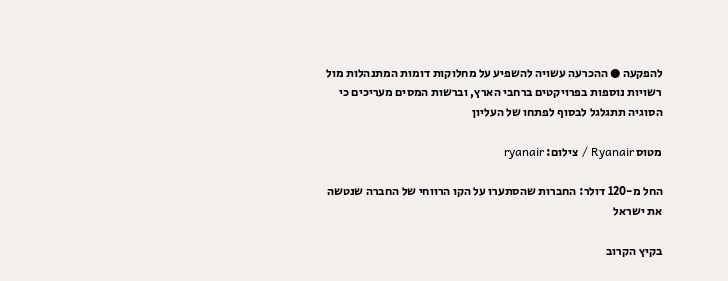להפקעה ● ההכרעה עשויה להשפיע על מחלוקות דומות המתנהלות מול רשויות נוספות בפרויקטים ברחבי הארץ, וברשות המסים מעריכים כי הסוגיה תתגלגל לבסוף לפתחו של העליון

מטוס Ryanair / צילום: ryanair

החל מ-120 דולר: החברות שהסתערו על הקו הרווחי של החברה שנטשה את ישראל

בקיץ הקרוב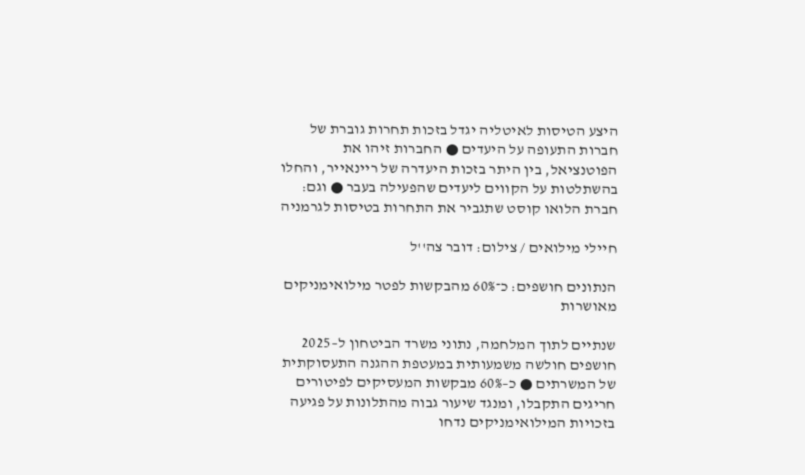היצע הטיסות לאיטליה יגדל בזכות תחרות גוברת של חברות התעופה על היעדים ● החברות זיהו את הפוטנציאל, בין היתר בזכות היעדרה של ריינאייר, והחלו בהשתלטות על הקווים ליעדים שהפעילה בעבר ● וגם: חברת הלואו קוסט שתגביר את התחרות בטיסות לגרמניה

חיילי מילואים / צילום: דובר צה''ל

הנתונים חושפים: כ־60% מהבקשות לפטר מילואימניקים מאושרות

שנתיים לתוך המלחמה, נתוני משרד הביטחון ל–2025 חושפים חולשה משמעותית במעטפת ההגנה התעסוקתית של המשרתים ● כ–60% מבקשות המעסיקים לפיטורים חריגים התקבלו, ומנגד שיעור גבוה מהתלונות על פגיעה בזכויות המילואימניקים נדחו